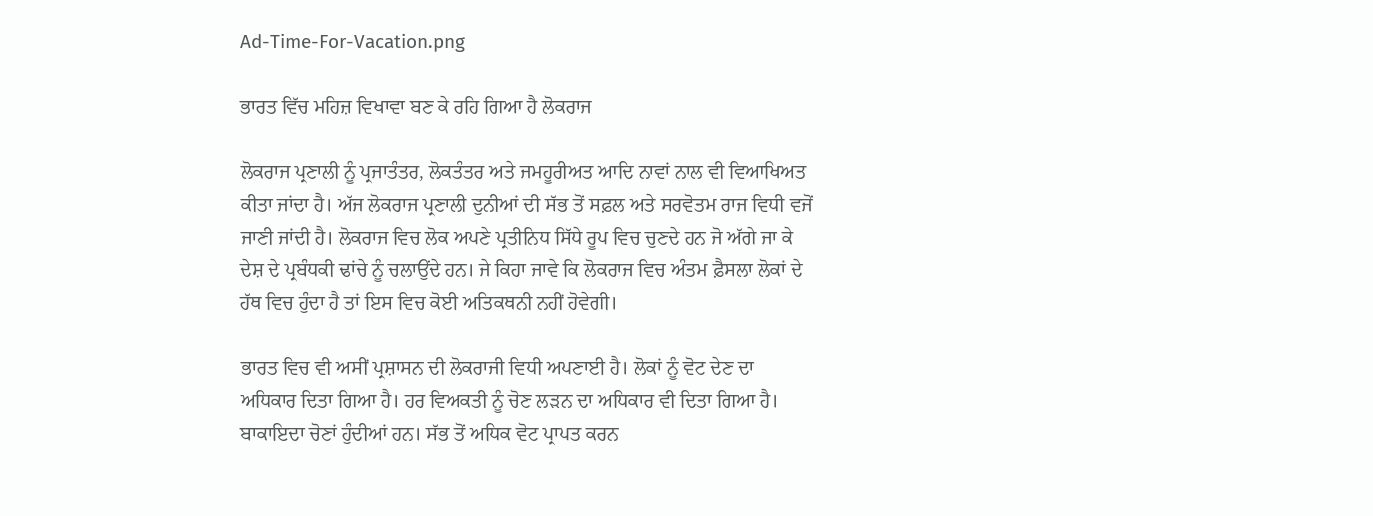Ad-Time-For-Vacation.png

ਭਾਰਤ ਵਿੱਚ ਮਹਿਜ਼ ਵਿਖਾਵਾ ਬਣ ਕੇ ਰਹਿ ਗਿਆ ਹੈ ਲੋਕਰਾਜ

ਲੋਕਰਾਜ ਪ੍ਰਣਾਲੀ ਨੂੰ ਪ੍ਰਜਾਤੰਤਰ, ਲੋਕਤੰਤਰ ਅਤੇ ਜਮਹੂਰੀਅਤ ਆਦਿ ਨਾਵਾਂ ਨਾਲ ਵੀ ਵਿਆਖਿਅਤ ਕੀਤਾ ਜਾਂਦਾ ਹੈ। ਅੱਜ ਲੋਕਰਾਜ ਪ੍ਰਣਾਲੀ ਦੁਨੀਆਂ ਦੀ ਸੱਭ ਤੋਂ ਸਫ਼ਲ ਅਤੇ ਸਰਵੋਤਮ ਰਾਜ ਵਿਧੀ ਵਜੋਂ ਜਾਣੀ ਜਾਂਦੀ ਹੈ। ਲੋਕਰਾਜ ਵਿਚ ਲੋਕ ਅਪਣੇ ਪ੍ਰਤੀਨਿਧ ਸਿੱਧੇ ਰੂਪ ਵਿਚ ਚੁਣਦੇ ਹਨ ਜੋ ਅੱਗੇ ਜਾ ਕੇ ਦੇਸ਼ ਦੇ ਪ੍ਰਬੰਧਕੀ ਢਾਂਚੇ ਨੂੰ ਚਲਾਉਂਦੇ ਹਨ। ਜੇ ਕਿਹਾ ਜਾਵੇ ਕਿ ਲੋਕਰਾਜ ਵਿਚ ਅੰਤਮ ਫ਼ੈਸਲਾ ਲੋਕਾਂ ਦੇ ਹੱਥ ਵਿਚ ਹੁੰਦਾ ਹੈ ਤਾਂ ਇਸ ਵਿਚ ਕੋਈ ਅਤਿਕਥਨੀ ਨਹੀਂ ਹੋਵੇਗੀ।

ਭਾਰਤ ਵਿਚ ਵੀ ਅਸੀਂ ਪ੍ਰਸ਼ਾਸਨ ਦੀ ਲੋਕਰਾਜੀ ਵਿਧੀ ਅਪਣਾਈ ਹੈ। ਲੋਕਾਂ ਨੂੰ ਵੋਟ ਦੇਣ ਦਾ ਅਧਿਕਾਰ ਦਿਤਾ ਗਿਆ ਹੈ। ਹਰ ਵਿਅਕਤੀ ਨੂੰ ਚੋਣ ਲੜਨ ਦਾ ਅਧਿਕਾਰ ਵੀ ਦਿਤਾ ਗਿਆ ਹੈ। ਬਾਕਾਇਦਾ ਚੋਣਾਂ ਹੁੰਦੀਆਂ ਹਨ। ਸੱਭ ਤੋਂ ਅਧਿਕ ਵੋਟ ਪ੍ਰਾਪਤ ਕਰਨ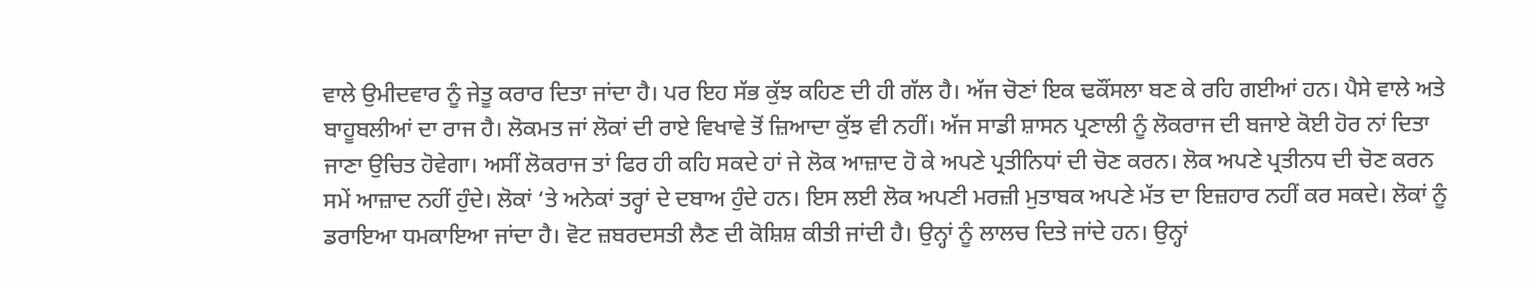ਵਾਲੇ ਉਮੀਦਵਾਰ ਨੂੰ ਜੇਤੂ ਕਰਾਰ ਦਿਤਾ ਜਾਂਦਾ ਹੈ। ਪਰ ਇਹ ਸੱਭ ਕੁੱਝ ਕਹਿਣ ਦੀ ਹੀ ਗੱਲ ਹੈ। ਅੱਜ ਚੋਣਾਂ ਇਕ ਢਕੌਂਸਲਾ ਬਣ ਕੇ ਰਹਿ ਗਈਆਂ ਹਨ। ਪੈਸੇ ਵਾਲੇ ਅਤੇ ਬਾਹੂਬਲੀਆਂ ਦਾ ਰਾਜ ਹੈ। ਲੋਕਮਤ ਜਾਂ ਲੋਕਾਂ ਦੀ ਰਾਏ ਵਿਖਾਵੇ ਤੋਂ ਜ਼ਿਆਦਾ ਕੁੱਝ ਵੀ ਨਹੀਂ। ਅੱਜ ਸਾਡੀ ਸ਼ਾਸਨ ਪ੍ਰਣਾਲੀ ਨੂੰ ਲੋਕਰਾਜ ਦੀ ਬਜਾਏ ਕੋਈ ਹੋਰ ਨਾਂ ਦਿਤਾ ਜਾਣਾ ਉਚਿਤ ਹੋਵੇਗਾ। ਅਸੀਂ ਲੋਕਰਾਜ ਤਾਂ ਫਿਰ ਹੀ ਕਹਿ ਸਕਦੇ ਹਾਂ ਜੇ ਲੋਕ ਆਜ਼ਾਦ ਹੋ ਕੇ ਅਪਣੇ ਪ੍ਰਤੀਨਿਧਾਂ ਦੀ ਚੋਣ ਕਰਨ। ਲੋਕ ਅਪਣੇ ਪ੍ਰਤੀਨਧ ਦੀ ਚੋਣ ਕਰਨ ਸਮੇਂ ਆਜ਼ਾਦ ਨਹੀਂ ਹੁੰਦੇ। ਲੋਕਾਂ ‘ਤੇ ਅਨੇਕਾਂ ਤਰ੍ਹਾਂ ਦੇ ਦਬਾਅ ਹੁੰਦੇ ਹਨ। ਇਸ ਲਈ ਲੋਕ ਅਪਣੀ ਮਰਜ਼ੀ ਮੁਤਾਬਕ ਅਪਣੇ ਮੱਤ ਦਾ ਇਜ਼ਹਾਰ ਨਹੀਂ ਕਰ ਸਕਦੇ। ਲੋਕਾਂ ਨੂੰ ਡਰਾਇਆ ਧਮਕਾਇਆ ਜਾਂਦਾ ਹੈ। ਵੋਟ ਜ਼ਬਰਦਸਤੀ ਲੈਣ ਦੀ ਕੋਸ਼ਿਸ਼ ਕੀਤੀ ਜਾਂਦੀ ਹੈ। ਉਨ੍ਹਾਂ ਨੂੰ ਲਾਲਚ ਦਿਤੇ ਜਾਂਦੇ ਹਨ। ਉਨ੍ਹਾਂ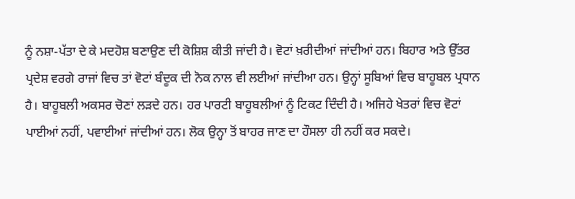ਨੂੰ ਨਸ਼ਾ-ਪੱਤਾ ਦੇ ਕੇ ਮਦਹੋਸ਼ ਬਣਾਉਣ ਦੀ ਕੋਸ਼ਿਸ਼ ਕੀਤੀ ਜਾਂਦੀ ਹੈ। ਵੋਟਾਂ ਖ਼ਰੀਦੀਆਂ ਜਾਂਦੀਆਂ ਹਨ। ਬਿਹਾਰ ਅਤੇ ਉੱਤਰ ਪ੍ਰਦੇਸ਼ ਵਰਗੇ ਰਾਜਾਂ ਵਿਚ ਤਾਂ ਵੋਟਾਂ ਬੰਦੂਕ ਦੀ ਨੋਕ ਨਾਲ ਵੀ ਲਈਆਂ ਜਾਂਦੀਆ ਹਨ। ਉਨ੍ਹਾਂ ਸੂਬਿਆਂ ਵਿਚ ਬਾਹੂਬਲ ਪ੍ਰਧਾਨ ਹੈ। ਬਾਹੂਬਲੀ ਅਕਸਰ ਚੋਣਾਂ ਲੜਦੇ ਹਨ। ਹਰ ਪਾਰਟੀ ਬਾਹੂਬਲੀਆਂ ਨੂੰ ਟਿਕਟ ਦਿੰਦੀ ਹੈ। ਅਜਿਹੇ ਖੇਤਰਾਂ ਵਿਚ ਵੋਟਾਂ ਪਾਈਆਂ ਨਹੀਂ, ਪਵਾਈਆਂ ਜਾਂਦੀਆਂ ਹਨ। ਲੋਕ ਉਨ੍ਹਾ ਤੋਂ ਬਾਹਰ ਜਾਣ ਦਾ ਹੌਸਲਾ ਹੀ ਨਹੀਂ ਕਰ ਸਕਦੇ।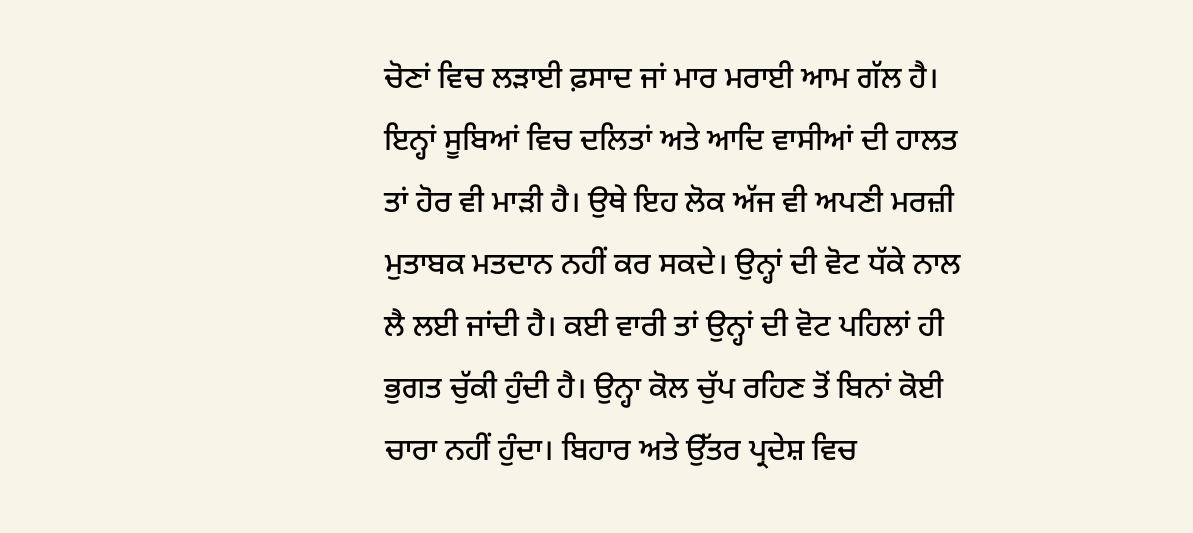ਚੋਣਾਂ ਵਿਚ ਲੜਾਈ ਫ਼ਸਾਦ ਜਾਂ ਮਾਰ ਮਰਾਈ ਆਮ ਗੱਲ ਹੈ। ਇਨ੍ਹਾਂ ਸੂਬਿਆਂ ਵਿਚ ਦਲਿਤਾਂ ਅਤੇ ਆਦਿ ਵਾਸੀਆਂ ਦੀ ਹਾਲਤ ਤਾਂ ਹੋਰ ਵੀ ਮਾੜੀ ਹੈ। ਉਥੇ ਇਹ ਲੋਕ ਅੱਜ ਵੀ ਅਪਣੀ ਮਰਜ਼ੀ ਮੁਤਾਬਕ ਮਤਦਾਨ ਨਹੀਂ ਕਰ ਸਕਦੇ। ਉਨ੍ਹਾਂ ਦੀ ਵੋਟ ਧੱਕੇ ਨਾਲ ਲੈ ਲਈ ਜਾਂਦੀ ਹੈ। ਕਈ ਵਾਰੀ ਤਾਂ ਉਨ੍ਹਾਂ ਦੀ ਵੋਟ ਪਹਿਲਾਂ ਹੀ ਭੁਗਤ ਚੁੱਕੀ ਹੁੰਦੀ ਹੈ। ਉਨ੍ਹਾ ਕੋਲ ਚੁੱਪ ਰਹਿਣ ਤੋਂ ਬਿਨਾਂ ਕੋਈ ਚਾਰਾ ਨਹੀਂ ਹੁੰਦਾ। ਬਿਹਾਰ ਅਤੇ ਉੱਤਰ ਪ੍ਰਦੇਸ਼ ਵਿਚ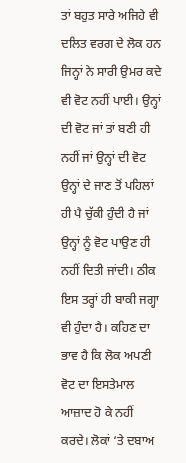ਤਾਂ ਬਹੁਤ ਸਾਰੇ ਅਜਿਹੇ ਵੀ ਦਲਿਤ ਵਰਗ ਦੇ ਲੋਕ ਹਨ ਜਿਨ੍ਹਾਂ ਨੇ ਸਾਰੀ ਉਮਰ ਕਦੇ ਵੀ ਵੋਟ ਨਹੀਂ ਪਾਈ। ਉਨ੍ਹਾਂ ਦੀ ਵੋਟ ਜਾਂ ਤਾਂ ਬਣੀ ਹੀ ਨਹੀਂ ਜਾਂ ਉਨ੍ਹਾਂ ਦੀ ਵੋਟ ਉਨ੍ਹਾਂ ਦੇ ਜਾਣ ਤੋਂ ਪਹਿਲਾਂ ਹੀ ਪੈ ਚੁੱਕੀ ਹੁੰਦੀ ਹੈ ਜਾਂ ਉਨ੍ਹਾਂ ਨੂੰ ਵੋਟ ਪਾਉਣ ਹੀ ਨਹੀਂ ਦਿਤੀ ਜਾਂਦੀ। ਠੀਕ ਇਸ ਤਰ੍ਹਾਂ ਹੀ ਬਾਕੀ ਜਗ੍ਹਾ ਵੀ ਹੁੰਦਾ ਹੈ। ਕਹਿਣ ਦਾ ਭਾਵ ਹੈ ਕਿ ਲੋਕ ਅਪਣੀ ਵੋਟ ਦਾ ਇਸਤੇਮਾਲ ਆਜ਼ਾਦ ਹੋ ਕੇ ਨਹੀਂ ਕਰਦੇ। ਲੋਕਾਂ ‘ਤੇ ਦਬਾਅ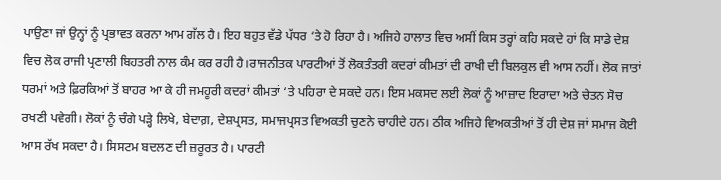ਪਾਉਣਾ ਜਾਂ ਉਨ੍ਹਾਂ ਨੂੰ ਪ੍ਰਭਾਵਤ ਕਰਨਾ ਆਮ ਗੱਲ ਹੈ। ਇਹ ਬਹੁਤ ਵੱਡੇ ਪੱਧਰ ‘ਤੇ ਹੋ ਰਿਹਾ ਹੈ। ਅਜਿਹੇ ਹਾਲਾਤ ਵਿਚ ਅਸੀਂ ਕਿਸ ਤਰ੍ਹਾਂ ਕਹਿ ਸਕਦੇ ਹਾਂ ਕਿ ਸਾਡੇ ਦੇਸ਼ ਵਿਚ ਲੋਕ ਰਾਜੀ ਪ੍ਰਣਾਲੀ ਬਿਹਤਰੀ ਨਾਲ ਕੰਮ ਕਰ ਰਹੀ ਹੈ।ਰਾਜਨੀਤਕ ਪਾਰਟੀਆਂ ਤੋਂ ਲੋਕਤੰਤਰੀ ਕਦਰਾਂ ਕੀਮਤਾਂ ਦੀ ਰਾਖੀ ਦੀ ਬਿਲਕੁਲ ਵੀ ਆਸ ਨਹੀਂ। ਲੋਕ ਜਾਤਾਂ ਧਰਮਾਂ ਅਤੇ ਫ਼ਿਰਕਿਆਂ ਤੋਂ ਬਾਹਰ ਆ ਕੇ ਹੀ ਜਮਹੂਰੀ ਕਦਰਾਂ ਕੀਮਤਾਂ ‘ਤੇ ਪਹਿਰਾ ਦੇ ਸਕਦੇ ਹਨ। ਇਸ ਮਕਸਦ ਲਈ ਲੋਕਾਂ ਨੂੰ ਆਜ਼ਾਦ ਇਰਾਦਾ ਅਤੇ ਚੇਤਨ ਸੋਚ ਰਖਣੀ ਪਵੇਗੀ। ਲੋਕਾਂ ਨੂੰ ਚੰਗੇ ਪੜ੍ਹੇ ਲਿਖੇ, ਬੇਦਾਗ਼, ਦੇਸ਼ਪ੍ਰਸਤ, ਸਮਾਜਪ੍ਰਸਤ ਵਿਅਕਤੀ ਚੁਣਨੇ ਚਾਹੀਦੇ ਹਨ। ਠੀਕ ਅਜਿਹੇ ਵਿਅਕਤੀਆਂ ਤੋਂ ਹੀ ਦੇਸ਼ ਜਾਂ ਸਮਾਜ ਕੋਈ ਆਸ ਰੱਖ ਸਕਦਾ ਹੈ। ਸਿਸਟਮ ਬਦਲਣ ਦੀ ਜ਼ਰੂਰਤ ਹੈ। ਪਾਰਟੀ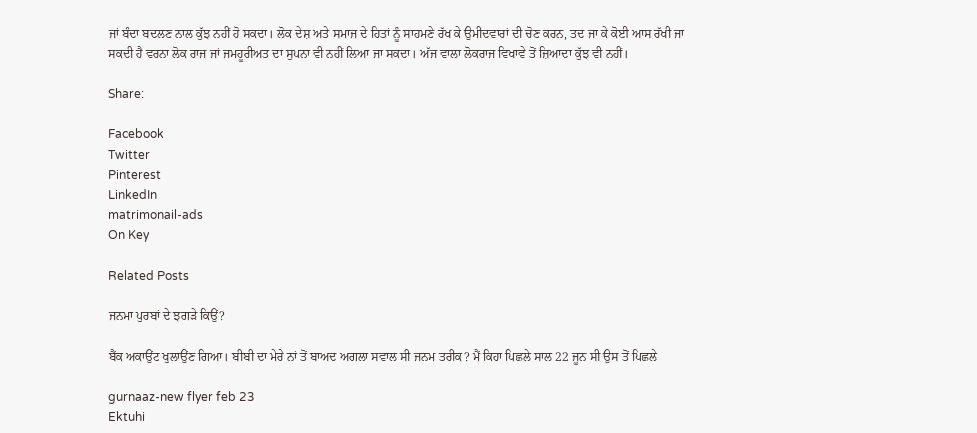ਜਾਂ ਬੰਦਾ ਬਦਲਣ ਨਾਲ ਕੁੱਝ ਨਹੀਂ ਹੋ ਸਕਦਾ। ਲੋਕ ਦੇਸ਼ ਅਤੇ ਸਮਾਜ ਦੇ ਹਿਤਾਂ ਨੂੰ ਸਾਹਮਣੇ ਰੱਖ ਕੇ ਉਮੀਦਵਾਰਾਂ ਦੀ ਚੋਣ ਕਰਨ, ਤਦ ਜਾ ਕੇ ਕੋਈ ਆਸ ਰੱਖੀ ਜਾ ਸਕਦੀ ਹੈ ਵਰਨਾ ਲੋਕ ਰਾਜ ਜਾਂ ਜਮਹੂਰੀਅਤ ਦਾ ਸੁਪਨਾ ਵੀ ਨਹੀਂ ਲਿਆ ਜਾ ਸਕਦਾ। ਅੱਜ ਵਾਲਾ ਲੋਕਰਾਜ ਵਿਖਾਵੇ ਤੋਂ ਜ਼ਿਆਦਾ ਕੁੱਝ ਵੀ ਨਹੀਂ।

Share:

Facebook
Twitter
Pinterest
LinkedIn
matrimonail-ads
On Key

Related Posts

ਜਨਮਾ ਪੁਰਬਾਂ ਦੇ ਝਗੜੇ ਕਿਉਂ?

ਬੈਂਕ ਅਕਾਉਂਟ ਖੁਲਾਉਂਣ ਗਿਆ। ਬੀਬੀ ਦਾ ਮੇਰੇ ਨਾਂ ਤੋਂ ਬਾਅਦ ਅਗਲਾ ਸਵਾਲ ਸੀ ਜਨਮ ਤਰੀਕ? ਮੈਂ ਕਿਹਾ ਪਿਛਲੇ ਸਾਲ 22 ਜੂਨ ਸੀ ਉਸ ਤੋਂ ਪਿਛਲੇ

gurnaaz-new flyer feb 23
Ektuhi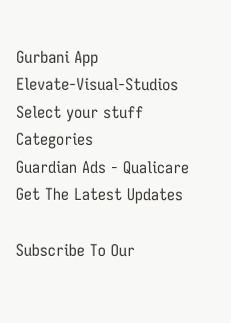Gurbani App
Elevate-Visual-Studios
Select your stuff
Categories
Guardian Ads - Qualicare
Get The Latest Updates

Subscribe To Our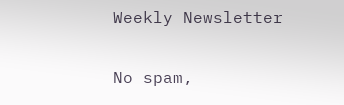Weekly Newsletter

No spam,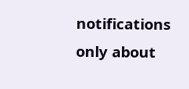notifications only about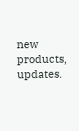new products, updates.